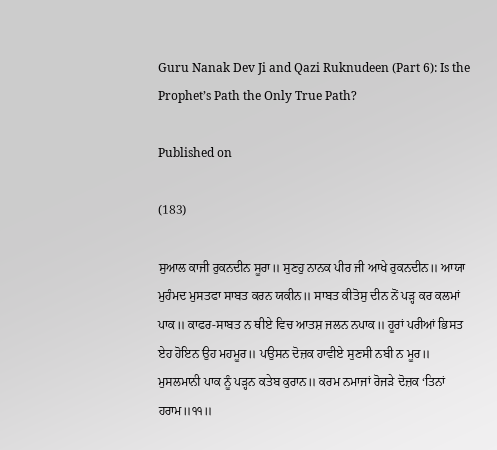Guru Nanak Dev Ji and Qazi Ruknudeen (Part 6): Is the Prophet’s Path the Only True Path?

Published on

(183)

ਸੁਆਲ ਕਾਜੀ ਰੁਕਨਦੀਨ ਸੂਰਾ॥ ਸੁਣਹੁ ਨਾਨਕ ਪੀਰ ਜੀ ਆਖੇ ਰੁਕਨਦੀਨ॥ ਆਯਾ ਮੁਹੰਮਦ ਮੁਸਤਫਾ ਸਾਬਤ ਕਰਨ ਯਕੀਨ॥ ਸਾਬਤ ਕੀਤੋਸੁ ਦੀਨ ਨੋਂ ਪੜ੍ਹ ਕਰ ਕਲਮਾਂ ਪਾਕ॥ ਕਾਫਰ-ਸਾਬਤ ਨ ਥੀਏ ਵਿਚ ਆਤਸ਼ ਜਲਨ ਨਪਾਕ॥ ਹੂਰਾਂ ਪਰੀਆਂ ਭਿਸਤ ਏਹ ਹੋਇਨ ਉਹ ਮਹਮੂਰ॥ ਪਉਸਨ ਦੋਜ਼ਕ ਹਾਵੀਏ ਸੁਣਸੀ ਨਬੀ ਨ ਮੂਰ॥ ਮੁਸਲਮਾਨੀ ਪਾਕ ਨੂੰ ਪੜ੍ਹਨ ਕਤੇਬ ਕੁਰਾਨ॥ ਕਰਮ ਨਮਾਜਾਂ ਰੋਜੜੇ ਦੋਜ਼ਕ ‘ਤਿਨਾਂ ਹਰਾਮ॥੧੧॥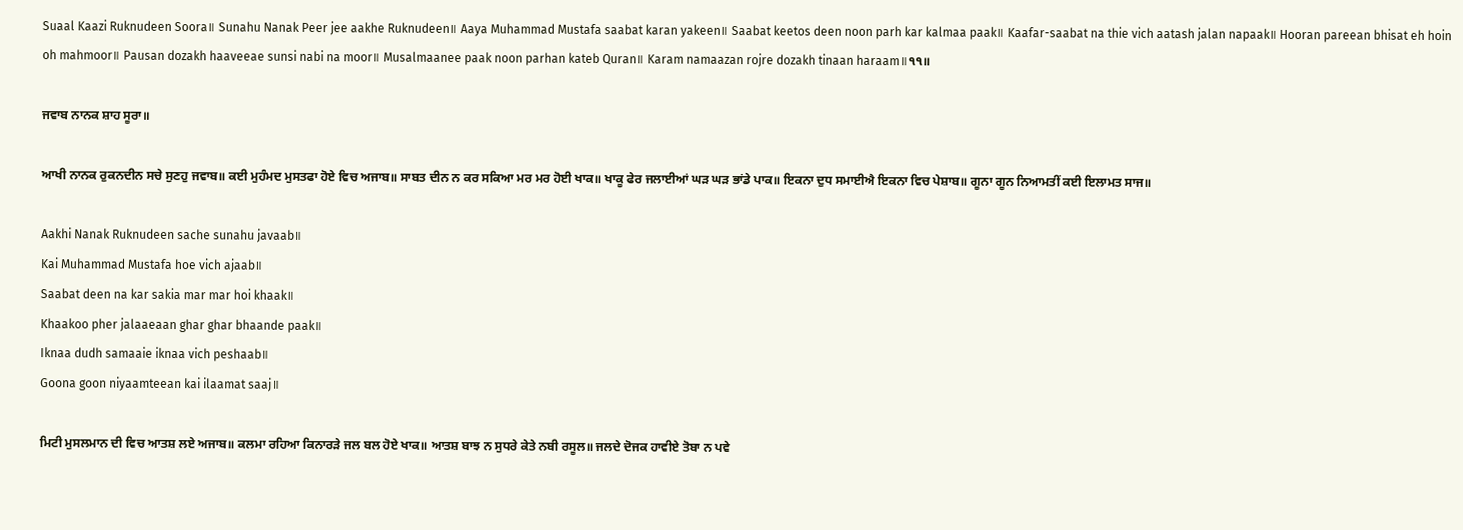Suaal Kaazi Ruknudeen Soora॥ Sunahu Nanak Peer jee aakhe Ruknudeen॥ Aaya Muhammad Mustafa saabat karan yakeen॥ Saabat keetos deen noon parh kar kalmaa paak॥ Kaafar-saabat na thie vich aatash jalan napaak॥ Hooran pareean bhisat eh hoin oh mahmoor॥ Pausan dozakh haaveeae sunsi nabi na moor॥ Musalmaanee paak noon parhan kateb Quran॥ Karam namaazan rojre dozakh tinaan haraam॥੧੧॥

ਜਵਾਬ ਨਾਨਕ ਸ਼ਾਹ ਸੂਰਾ॥

ਆਖੀ ਨਾਨਕ ਰੁਕਨਦੀਨ ਸਚੇ ਸੁਣਹੁ ਜਵਾਬ॥ ਕਈ ਮੁਹੰਮਦ ਮੁਸਤਫਾ ਹੋਏ ਵਿਚ ਅਜਾਬ॥ ਸਾਬਤ ਦੀਨ ਨ ਕਰ ਸਕਿਆ ਮਰ ਮਰ ਹੋਈ ਖਾਕ॥ ਖਾਕੂ ਫੇਰ ਜਲਾਈਆਂ ਘੜ ਘੜ ਭਾਂਡੇ ਪਾਕ॥ ਇਕਨਾ ਦੁਧ ਸਮਾਈਐ ਇਕਨਾ ਵਿਚ ਪੇਸ਼ਾਬ॥ ਗੂਨਾ ਗੂਨ ਨਿਆਮਤੀਂ ਕਈ ਇਲਾਮਤ ਸਾਜ॥

Aakhi Nanak Ruknudeen sache sunahu javaab॥
Kai Muhammad Mustafa hoe vich ajaab॥
Saabat deen na kar sakia mar mar hoi khaak॥
Khaakoo pher jalaaeaan ghar ghar bhaande paak॥
Iknaa dudh samaaie iknaa vich peshaab॥
Goona goon niyaamteean kai ilaamat saaj॥

ਮਿਟੀ ਮੁਸਲਮਾਨ ਦੀ ਵਿਚ ਆਤਸ਼ ਲਏ ਅਜਾਬ॥ ਕਲਮਾ ਰਹਿਆ ਕਿਨਾਰੜੇ ਜਲ ਬਲ ਹੋਏ ਖਾਕ॥ ਆਤਸ਼ ਬਾਝ ਨ ਸੁਧਰੇ ਕੇਤੇ ਨਬੀ ਰਸੂਲ॥ ਜਲਦੇ ਦੋਜਕ ਹਾਵੀਏ ਤੋਬਾ ਨ ਪਵੇ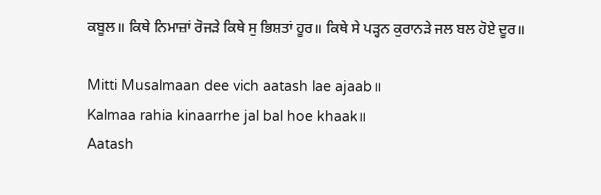ਕਬੂਲ॥ ਕਿਥੇ ਨਿਮਾਜ਼ਾਂ ਰੋਜੜੇ ਕਿਥੇ ਸੁ ਭਿਸ਼ਤਾਂ ਹੂਰ॥ ਕਿਥੇ ਸੇ ਪੜ੍ਹਨ ਕੁਰਾਨੜੇ ਜਲ ਬਲ ਹੋਏ ਦੂਰ॥

Mitti Musalmaan dee vich aatash lae ajaab॥
Kalmaa rahia kinaarrhe jal bal hoe khaak॥
Aatash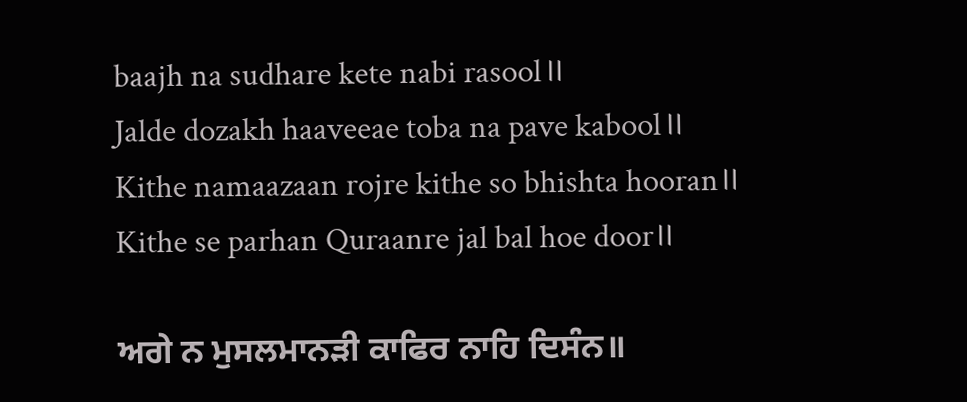baajh na sudhare kete nabi rasool॥
Jalde dozakh haaveeae toba na pave kabool॥
Kithe namaazaan rojre kithe so bhishta hooran॥
Kithe se parhan Quraanre jal bal hoe door॥

ਅਗੇ ਨ ਮੁਸਲਮਾਨੜੀ ਕਾਫਿਰ ਨਾਹਿ ਦਿਸੰਨ॥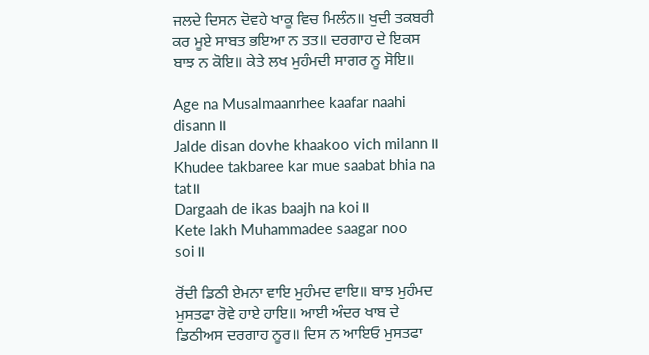ਜਲਦੇ ਦਿਸਨ ਦੋਵਹੇ ਖਾਕੂ ਵਿਚ ਮਿਲੰਨ॥ ਖੁਦੀ ਤਕਬਰੀ ਕਰ ਮੂਏ ਸਾਬਤ ਭਇਆ ਨ ਤਤ॥ ਦਰਗਾਹ ਦੇ ਇਕਸ ਬਾਝ ਨ ਕੋਇ॥ ਕੇਤੇ ਲਖ ਮੁਹੰਮਦੀ ਸਾਗਰ ਨੂ ਸੋਇ॥

Age na Musalmaanrhee kaafar naahi disann॥
Jalde disan dovhe khaakoo vich milann॥
Khudee takbaree kar mue saabat bhia na tat॥
Dargaah de ikas baajh na koi॥
Kete lakh Muhammadee saagar noo soi॥

ਰੋਂਦੀ ਡਿਠੀ ਏਮਨਾ ਵਾਇ ਮੁਹੰਮਦ ਵਾਇ॥ ਬਾਝ ਮੁਹੰਮਦ ਮੁਸਤਫਾ ਰੋਵੇ ਹਾਏ ਹਾਇ॥ ਆਈ ਅੰਦਰ ਖਾਬ ਦੇ ਡਿਠੀਅਸ ਦਰਗਾਹ ਨੂਰ॥ ਦਿਸ ਨ ਆਇਓ ਮੁਸਤਫਾ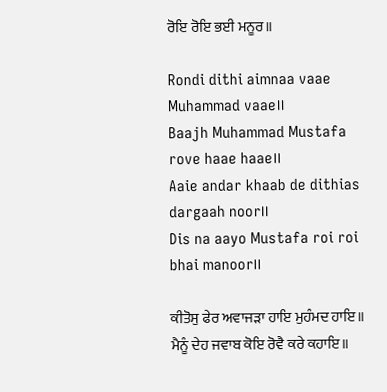ਰੋਇ ਰੋਇ ਭਈ ਮਨੂਰ॥

Rondi dithi aimnaa vaae Muhammad vaae॥
Baajh Muhammad Mustafa rove haae haae॥
Aaie andar khaab de dithias dargaah noor॥
Dis na aayo Mustafa roi roi bhai manoor॥

ਕੀਤੋਸੁ ਫੇਰ ਅਵਾਜੜਾ ਹਾਇ ਮੁਹੰਮਦ ਹਾਇ॥ ਮੈਨੂੰ ਦੇਹ ਜਵਾਬ ਕੋਇ ਰੋਵੈ ਕਰੇ ਕਹਾਇ॥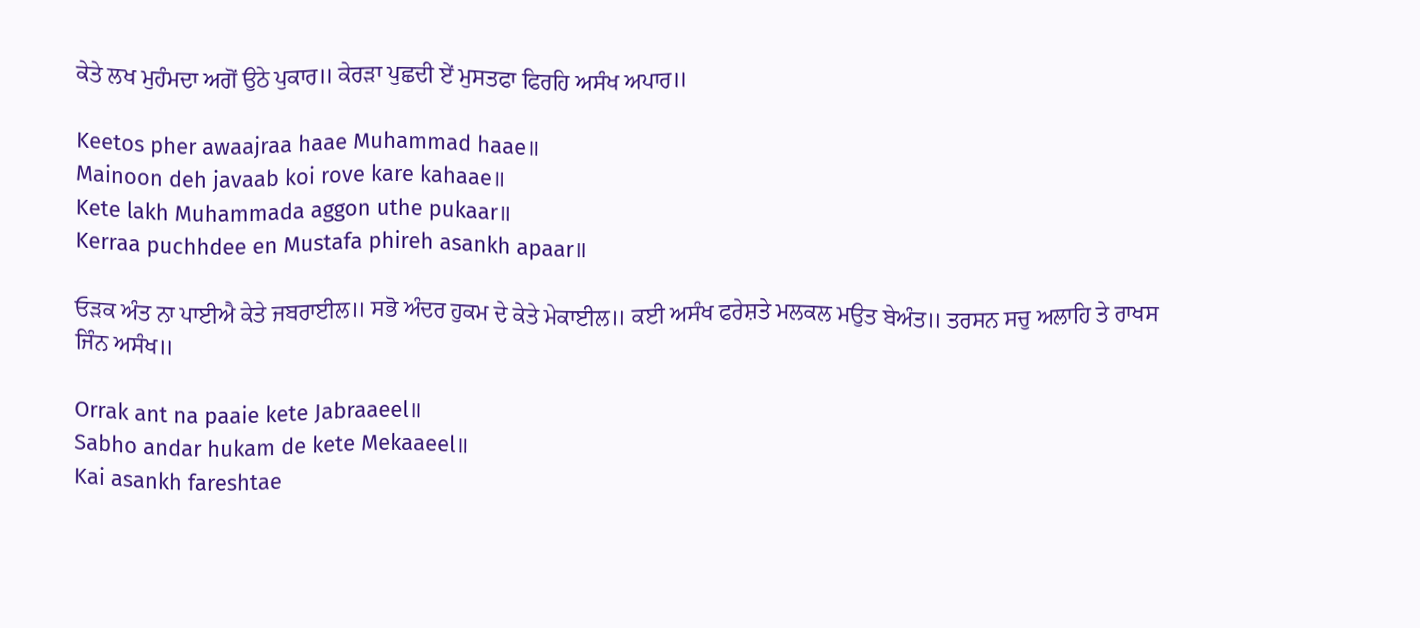ਕੇਤੇ ਲਖ ਮੁਹੰਮਦਾ ਅਗੋਂ ਉਠੇ ਪੁਕਾਰ॥ ਕੇਰੜਾ ਪੁਛਦੀ ਏਂ ਮੁਸਤਫਾ ਫਿਰਹਿ ਅਸੰਖ ਅਪਾਰ॥

Keetos pher awaajraa haae Muhammad haae॥
Mainoon deh javaab koi rove kare kahaae॥
Kete lakh Muhammada aggon uthe pukaar॥
Kerraa puchhdee en Mustafa phireh asankh apaar॥

ਓੜਕ ਅੰਤ ਨਾ ਪਾਈਐ ਕੇਤੇ ਜਬਰਾਈਲ॥ ਸਭੋ ਅੰਦਰ ਹੁਕਮ ਦੇ ਕੇਤੇ ਮੇਕਾਈਲ॥ ਕਈ ਅਸੰਖ ਫਰੇਸ਼ਤੇ ਮਲਕਲ ਮਉਤ ਬੇਅੰਤ॥ ਤਰਸਨ ਸਚੁ ਅਲਾਹਿ ਤੇ ਰਾਖਸ ਜਿੰਨ ਅਸੰਖ॥

Orrak ant na paaie kete Jabraaeel॥
Sabho andar hukam de kete Mekaaeel॥
Kai asankh fareshtae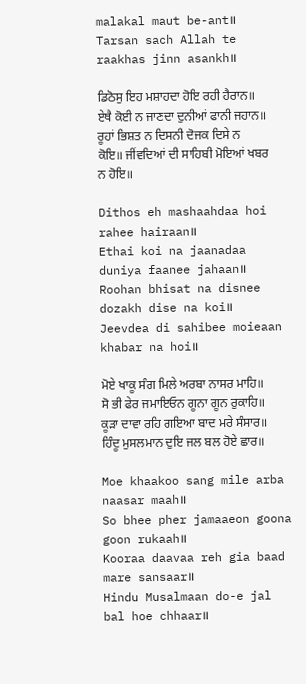malakal maut be-ant॥
Tarsan sach Allah te raakhas jinn asankh॥

ਡਿਠੋਸੁ ਇਹ ਮਸ਼ਾਹਦਾ ਹੋਇ ਰਹੀ ਹੈਰਾਨ॥ ਏਥੈ ਕੋਈ ਨ ਜਾਣਦਾ ਦੁਨੀਆਂ ਫਾਨੀ ਜਹਾਨ॥ ਰੂਹਾਂ ਭਿਸ਼ਤ ਨ ਦਿਸਨੀ ਦੋਜਕ ਦਿਸੇ ਨ ਕੋਇ॥ ਜੀਂਵਦਿਆਂ ਦੀ ਸਾਹਿਬੀ ਮੋਇਆਂ ਖਬਰ ਨ ਹੋਇ॥

Dithos eh mashaahdaa hoi rahee hairaan॥
Ethai koi na jaanadaa duniya faanee jahaan॥
Roohan bhisat na disnee dozakh dise na koi॥
Jeevdea di sahibee moieaan khabar na hoi॥

ਮੋਏ ਖਾਕੂ ਸੰਗ ਮਿਲੇ ਅਰਬਾ ਨਾਸਰ ਮਾਹਿ॥ ਸੋ ਭੀ ਫੇਰ ਜਮਾਇਓਨ ਗੂਨਾ ਗੂਨ ਰੁਕਾਹਿ॥ ਕੂੜਾ ਦਾਵਾ ਰਹਿ ਗਇਆ ਬਾਦ ਮਰੇ ਸੰਸਾਰ॥ ਹਿੰਦੂ ਮੁਸਲਮਾਨ ਦੁਇ ਜਲ ਬਲ ਹੋਏ ਛਾਰ॥

Moe khaakoo sang mile arba naasar maah॥
So bhee pher jamaaeon goona goon rukaah॥
Kooraa daavaa reh gia baad mare sansaar॥
Hindu Musalmaan do-e jal bal hoe chhaar॥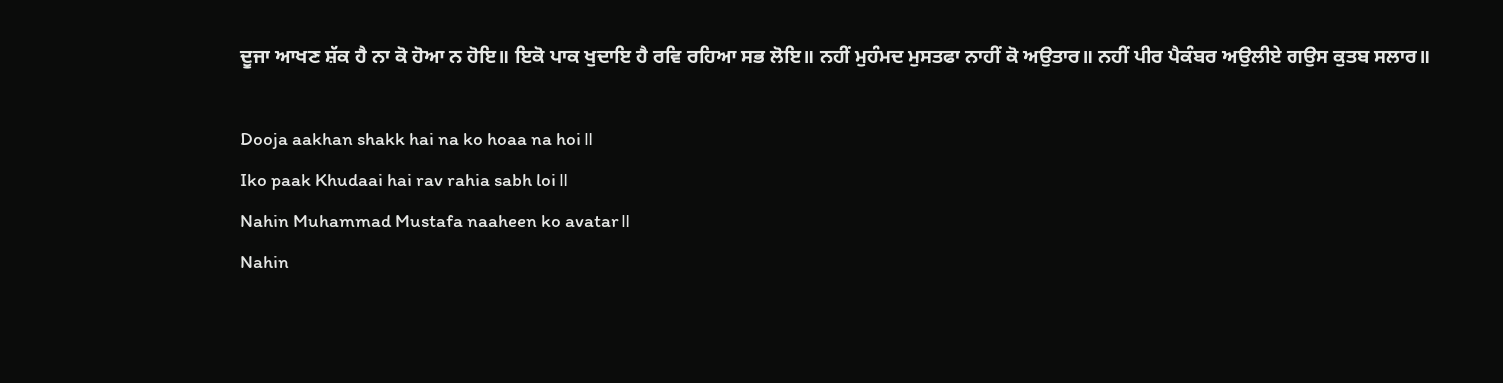ਦੂਜਾ ਆਖਣ ਸ਼ੱਕ ਹੈ ਨਾ ਕੋ ਹੋਆ ਨ ਹੋਇ॥ ਇਕੋ ਪਾਕ ਖੁਦਾਇ ਹੈ ਰਵਿ ਰਹਿਆ ਸਭ ਲੋਇ॥ ਨਹੀਂ ਮੁਹੰਮਦ ਮੁਸਤਫਾ ਨਾਹੀਂ ਕੋ ਅਉਤਾਰ॥ ਨਹੀਂ ਪੀਰ ਪੈਕੰਬਰ ਅਉਲੀਏ ਗਉਸ ਕੁਤਬ ਸਲਾਰ॥

Dooja aakhan shakk hai na ko hoaa na hoi॥
Iko paak Khudaai hai rav rahia sabh loi॥
Nahin Muhammad Mustafa naaheen ko avatar॥
Nahin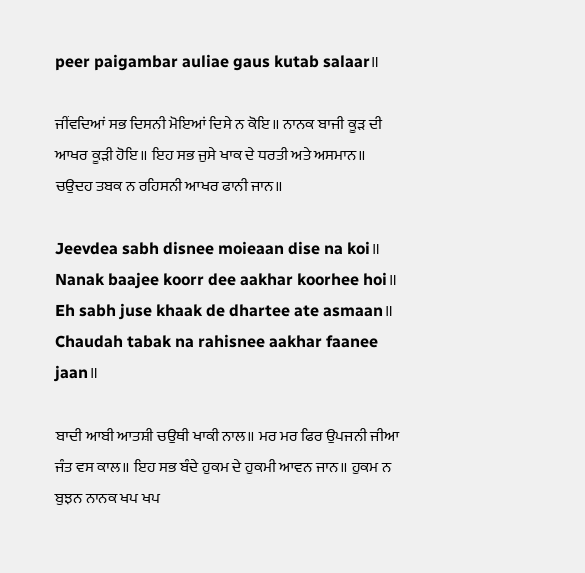peer paigambar auliae gaus kutab salaar॥

ਜੀਂਵਦਿਆਂ ਸਭ ਦਿਸਨੀ ਮੋਇਆਂ ਦਿਸੇ ਨ ਕੋਇ॥ ਨਾਨਕ ਬਾਜੀ ਕੂੜ ਦੀ ਆਖਰ ਕੂੜੀ ਹੋਇ॥ ਇਹ ਸਭ ਜੁਸੇ ਖਾਕ ਦੇ ਧਰਤੀ ਅਤੇ ਅਸਮਾਨ॥ ਚਉਦਹ ਤਬਕ ਨ ਰਹਿਸਨੀ ਆਖਰ ਫਾਨੀ ਜਾਨ॥

Jeevdea sabh disnee moieaan dise na koi॥
Nanak baajee koorr dee aakhar koorhee hoi॥
Eh sabh juse khaak de dhartee ate asmaan॥
Chaudah tabak na rahisnee aakhar faanee jaan॥

ਬਾਦੀ ਆਬੀ ਆਤਸ਼ੀ ਚਉਥੀ ਖਾਕੀ ਨਾਲ॥ ਮਰ ਮਰ ਫਿਰ ਉਪਜਨੀ ਜੀਆ ਜੰਤ ਵਸ ਕਾਲ॥ ਇਹ ਸਭ ਬੰਦੇ ਹੁਕਮ ਦੇ ਹੁਕਮੀ ਆਵਨ ਜਾਨ॥ ਹੁਕਮ ਨ ਬੁਝਨ ਨਾਨਕ ਖਪ ਖਪ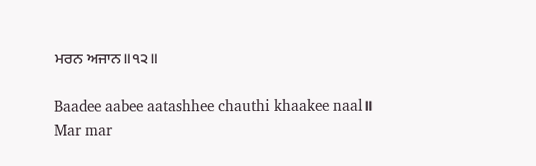ਮਰਨ ਅਜਾਨ॥੧੨॥

Baadee aabee aatashhee chauthi khaakee naal॥
Mar mar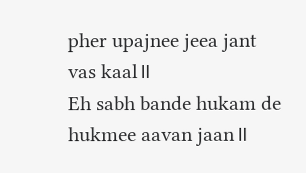pher upajnee jeea jant vas kaal॥
Eh sabh bande hukam de hukmee aavan jaan॥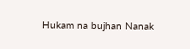Hukam na bujhan Nanak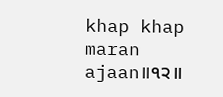khap khap maran ajaan॥੧੨॥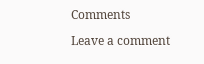Comments

Leave a comment